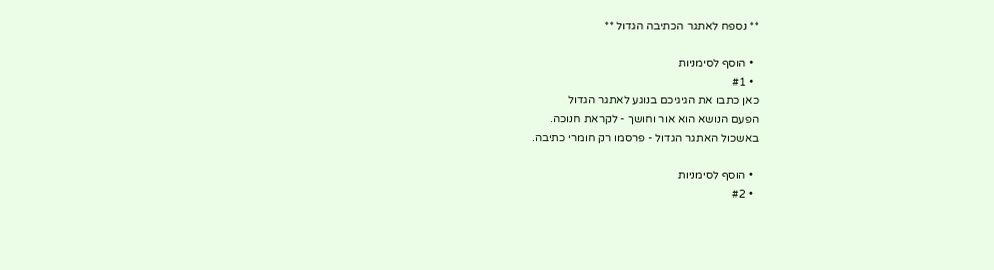** נספח לאתגר הכתיבה הגדול **

  • הוסף לסימניות
  • #1
כאן כתבו את הגיגיכם בנוגע לאתגר הגדול
הפעם הנושא הוא אור וחושך - לקראת חנוכה.
באשכול האתגר הגדול - פרסמו רק חומרי כתיבה.

  • הוסף לסימניות
  • #2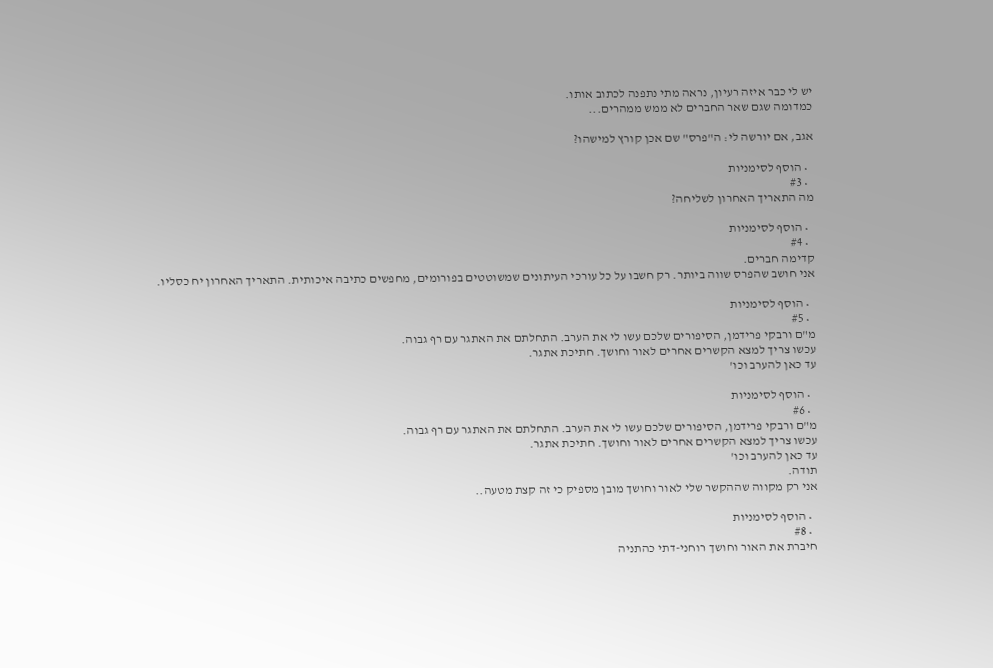יש לי כבר איזה רעיון, נראה מתי נתפנה לכתוב אותו.
כמדומה שגם שאר החברים לא ממש ממהרים...

אגב, אם יורשה לי: ה"פרס" שם אכן קורץ למישהו?

  • הוסף לסימניות
  • #3
מה התאריך האחרון לשליחה?

  • הוסף לסימניות
  • #4
קדימה חברים.
אני חושב שהפרס שווה ביותר. רק חשבו על כל עורכי העיתונים שמשוטטים בפורומים, מחפשים כתיבה איכותית. התאריך האחרון יח כסליו.

  • הוסף לסימניות
  • #5
מ"ם ורבקי פרידמן, הסיפורים שלכם עשו לי את הערב. התחלתם את האתגר עם רף גבוה.
עכשו צריך למצא הקשרים אחרים לאור וחושך. חתיכת אתגר.
עד כאן להערב וכו'

  • הוסף לסימניות
  • #6
מ"ם ורבקי פרידמן, הסיפורים שלכם עשו לי את הערב. התחלתם את האתגר עם רף גבוה.
עכשו צריך למצא הקשרים אחרים לאור וחושך. חתיכת אתגר.
עד כאן להערב וכו'
תודה.
אני רק מקווה שההקשר שלי לאור וחושך מובן מספיק כי זה קצת מטעה..

  • הוסף לסימניות
  • #8
חיברת את האור וחושך רוחני-דתי כהתניה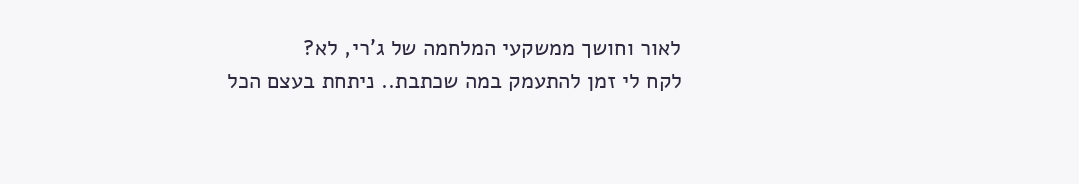לאור וחושך ממשקעי המלחמה של ג'רי, לא?
לקח לי זמן להתעמק במה שכתבת.. ניתחת בעצם הכל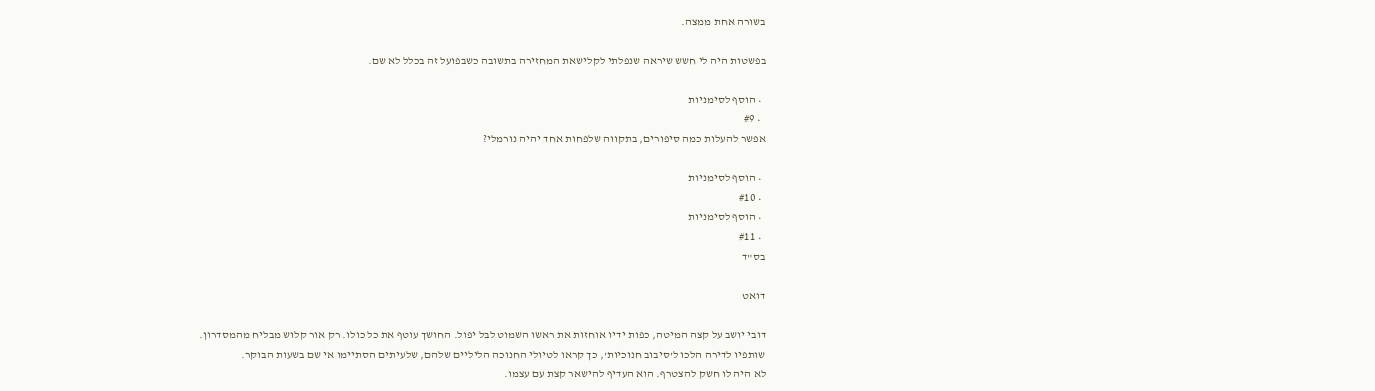בשורה אחת ממצה.

בפשטות היה לי חשש שיראה שנפלתי לקלישאת המחזירה בתשובה כשבפועל זה בכלל לא שם.

  • הוסף לסימניות
  • #9
אפשר להעלות כמה סיפורים, בתקווה שלפחות אחד יהיה נורמלי?

  • הוסף לסימניות
  • #10
  • הוסף לסימניות
  • #11
בס"ד

דואט

דובי יושב על קצה המיטה, כפות ידיו אוחזות את ראשו השמוט לבל יפול. החושך עוטף את כל כולו. רק אור קלוש מבליח מהמסדרון.
שותפיו לדירה הלכו ל'סיבוב חנוכיות', כך קראו לטיולי החנוכה הליליים שלהם, שלעיתים הסתיימו אי שם בשעות הבוקר.
לא היה לו חשק להצטרף. הוא העדיף להישאר קצת עם עצמו.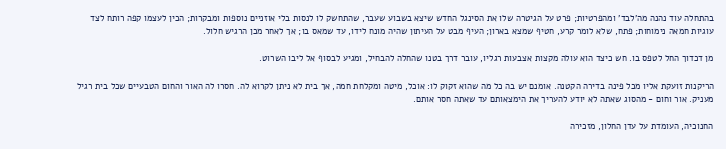בהתחלה עוד נהנה מה'לבד' ומהפרטיות; פרט על הגיטרה שלו את הסינגל החדש שיצא בשבוע שעבר, שהתחשק לו לנסות בלי אוזניים נוספות ומבקרות; הכין לעצמו קפה רותח לצד עוגיות חמאה נימוחות; פתח, שלא לומר קרע, חטיף שמצא בארון; העיף מבט על העיתון שהיה מונח לידו, עד שמאס בו; אך לאחר מכן הרגיש חלול.

מן דכדוך החל לטפס בו. חש כיצד הוא עולה מקצות אצבעות רגליו, עובר דרך בטנו שהחלה להבחיל, ומגיע לבסוף אל ליבו השרוט.

הריקנות זועקת אליו מכל פינה בדירה הקטנה. אומנם יש בה כל מה שהוא זקוק לו: אוכל, מיטה ומקלחת חמה, אך בית לא ניתן לקרוא לה. חסרו לה האור והחום הטבעיים שכל בית רגיל מעניק. אור וחום - מהסוג שאתה לא יודע להעריך את הימצאותם עד שאתה חסר אותם.

החנוכיה, העומדת על עדן החלון, מזכירה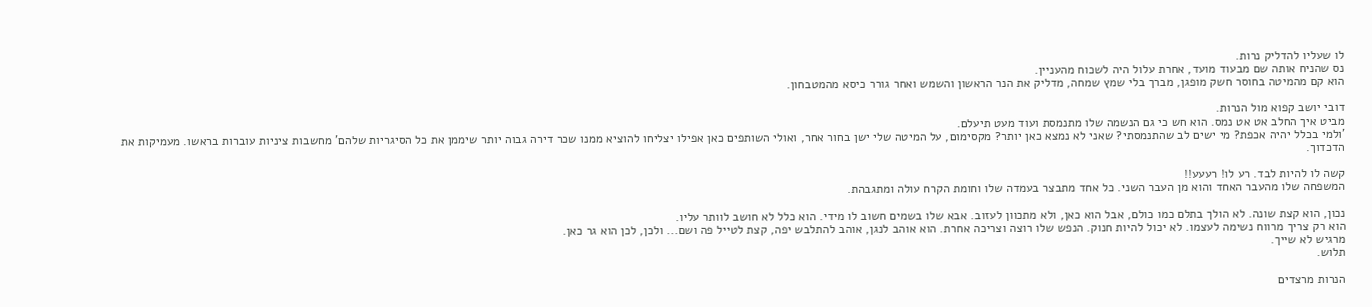לו שעליו להדליק נרות.
נס שהניח אותה שם מבעוד מועד, אחרת עלול היה לשכוח מהעניין.
הוא קם מהמיטה בחוסר חשק מופגן, מברך בלי שמץ שמחה, מדליק את הנר הראשון והשמש ואחר גורר כיסא מהמטבחון.

דובי יושב קפוא מול הנרות.
מביט איך החלב אט אט נמס. הוא חש כי גם הנשמה שלו מתנמסת ועוד מעט תיעלם.
'ולמי בכלל יהיה אכפת? מי ישים לב שהתנמסתי? שאני לא נמצא כאן יותר? מקסימום, על המיטה שלי ישן בחור אחר, ואולי השותפים כאן אפילו יצליחו להוציא ממנו שכר דירה גבוה יותר שיממן את כל הסיגריות שלהם' מחשבות ציניות עוברות בראשו. מעמיקות את הדכדוך.

קשה לו להיות לבד. רע לו! רעעע!!
המשפחה שלו מהעבר האחד והוא מן העבר השני. כל אחד מתבצר בעמדה שלו וחומת הקרח עולה ומתגבהת.

נכון, הוא קצת שונה. לא הולך בתלם כמו כולם, אבל הוא כאן, ולא מתכוון לעזוב. אבא שלו בשמים חשוב לו מידי. הוא כלל לא חושב לוותר עליו.
הוא רק צריך מרווח נשימה לעצמו. לא יכול להיות חנוק. הנפש שלו רוצה וצריכה אחרת. הוא אוהב לנגן, אוהב להתלבש יפה, קצת לטייל פה ושם... ולכן, לכן הוא גר כאן.
מרגיש לא שייך.
תלוש.

הנרות מרצדים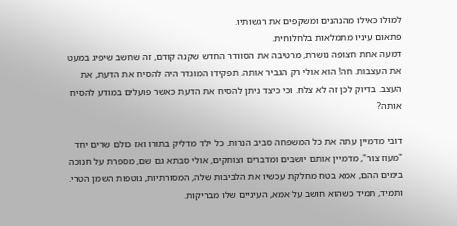למולו כאילו מהנהנים ומשקפים את רגשותיו.
פתאום עיניו מתמלאות בלחלוחית.
דמעה אחת חצופה נושרת, מרטיבה את הסוודר החדש שקנה קודם, זה שחשב שיפיג במעט את העצבות. חה! הוא אולי רק הגביר אותה. תפקידו המוגדר היה להסיח את הדעת, את העצב. בדיוק לכן זה לא צלח. וכי כיצד ניתן להסיח את הדעת כאשר פועלים במודע להסיח אותה?

דובי מדמיין עתה את כל המשפחה סביב הנרות. כל ילד מדליק בתורו ואז כולם שרים יחד "מעוז צור", מדמיין אותם יושבים ומדברים וצוחקים, אולי סבתא גם שם, מספרת על חנוכה בימים ההם, אמא בטח מחלקת עכשיו את הלביבות שלה, המסורתיות, נוטפות השמן הטרי.
ותמיד, תמיד כשהוא חושב על אמא, העיניים שלו מבריקות.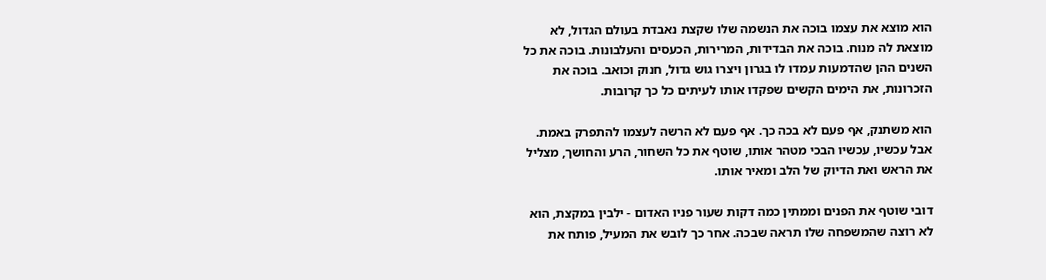הוא מוצא את עצמו בוכה את הנשמה שלו שקצת נאבדת בעולם הגדול, לא מוצאת לה מנוח. בוכה את הבדידות, המרירות, הכעסים והעלבונות. בוכה את כל השנים ההן שהדמעות עמדו לו בגרון ויצרו גוש גדול, חנוק וכואב. בוכה את הזכרונות, את הימים הקשים שפקדו אותו לעיתים כל כך קרובות.

הוא משתנק, אף פעם לא בכה כך. אף פעם לא הרשה לעצמו להתפרק באמת.
אבל עכשיו, עכשיו הבכי מטהר אותו, שוטף את כל השחור, הרע והחושך, מצליל את הראש ואת הדיוק של הלב ומאיר אותו.

דובי שוטף את הפנים וממתין כמה דקות שעור פניו האדום - ילבין במקצת, הוא לא רוצה שהמשפחה שלו תראה שבכה. אחר כך לובש את המעיל, פותח את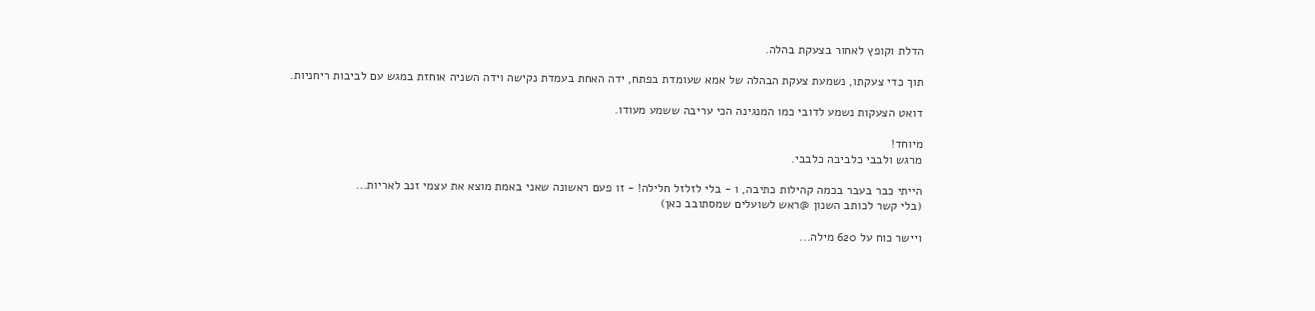הדלת וקופץ לאחור בצעקת בהלה.

תוך כדי צעקתו, נשמעת צעקת הבהלה של אמא שעומדת בפתח, ידה האחת בעמדת נקישה וידה השניה אוחזת במגש עם לביבות ריחניות.

דואט הצעקות נשמע לדובי כמו המנגינה הכי עריבה ששמע מעודו.

מיוחד!
מרגש ולבבי כלביבה כלבבי.

הייתי כבר בעבר בכמה קהילות כתיבה, ו - בלי לזלזל חלילה! - זו פעם ראשונה שאני באמת מוצא את עצמי זנב לאריות...
(בלי קשר לכותב השנון @ראש לשועלים שמסתובב כאן)

ויישר כוח על 620 מילה...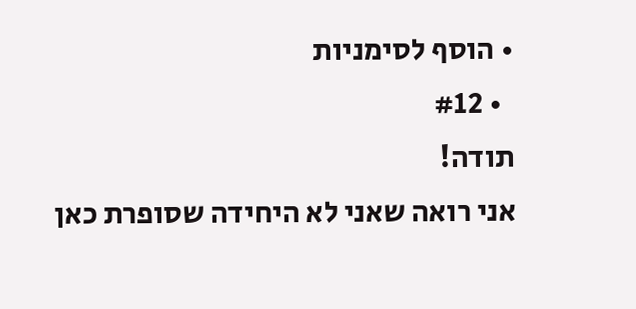• הוסף לסימניות
  • #12
תודה!
אני רואה שאני לא היחידה שסופרת כאן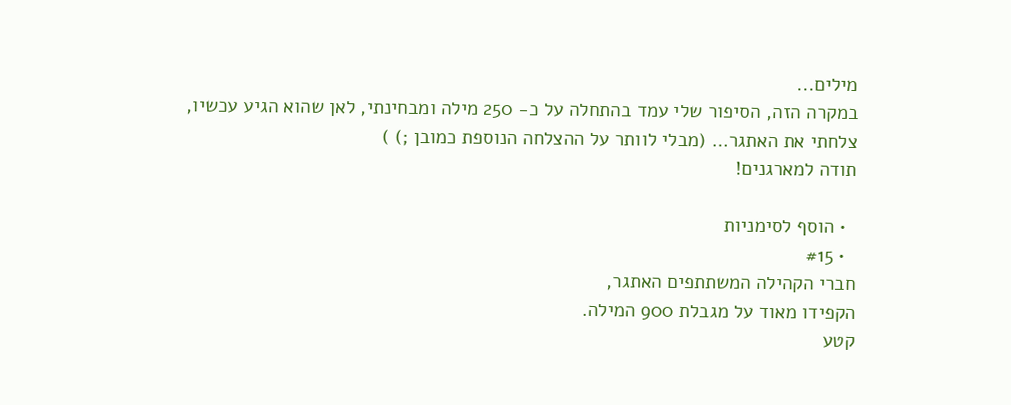מילים...
במקרה הזה, הסיפור שלי עמד בהתחלה על כ- 250 מילה ומבחינתי, לאן שהוא הגיע עכשיו, צלחתי את האתגר… (מבלי לוותר על ההצלחה הנוספת כמובן ;) )
תודה למארגנים!

  • הוסף לסימניות
  • #15
חברי הקהילה המשתתפים האתגר,
הקפידו מאוד על מגבלת 900 המילה.
קטע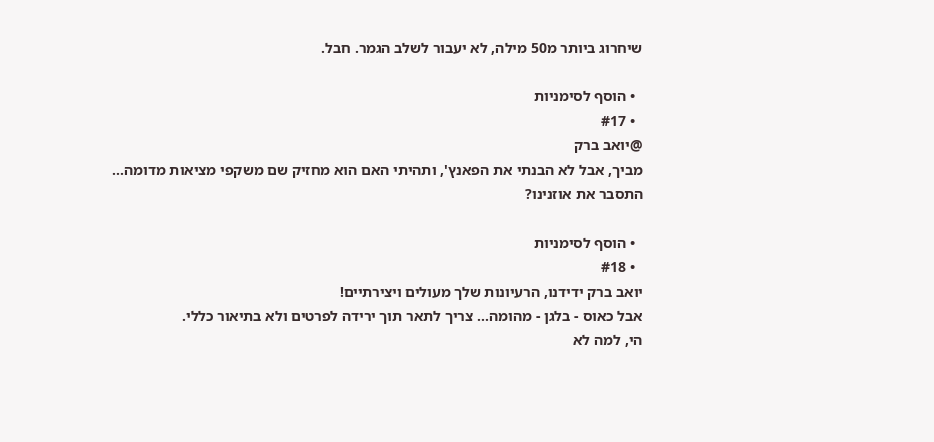שיחרוג ביותר מ50 מילה, לא יעבור לשלב הגמר. חבל.

  • הוסף לסימניות
  • #17
@יואב ברק
מביך, אבל לא הבנתי את הפאנץ', ותהיתי האם הוא מחזיק שם משקפי מציאות מדומה...
התסבר את אוזנינו?

  • הוסף לסימניות
  • #18
יואב ברק ידידנו, הרעיונות שלך מעולים ויצירתיים!
אבל כאוס - בלגן - מהומה... צריך לתאר תוך ירידה לפרטים ולא בתיאור כללי.
הי, למה לא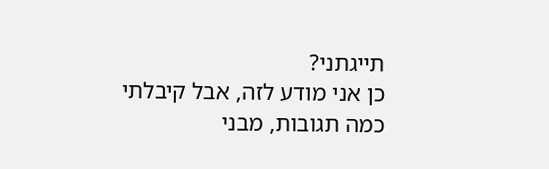תייגתני?
כן אני מודע לזה, אבל קיבלתי כמה תגובות, מבני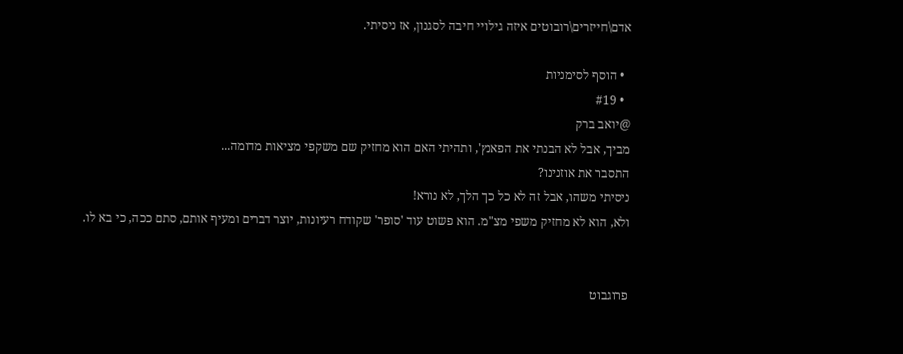אדם\חייזרים\רובוטים איזה גילויי חיבה לסגנון, אז ניסיתי.

  • הוסף לסימניות
  • #19
@יואב ברק
מביך, אבל לא הבנתי את הפאנץ', ותהיתי האם הוא מחזיק שם משקפי מציאות מדומה...
התסבר את אוזנינו?
ניסיתי משהו, אבל זה לא כל כך הלך, לא נורא!
ולא, הוא לא מחזיק משפי מצ"מ. הוא פשוט עוד 'סופר' שקודח רעיונות, יוצר דברים ומעיף אותם, סתם ככה, כי בא לו.


פרוגבוט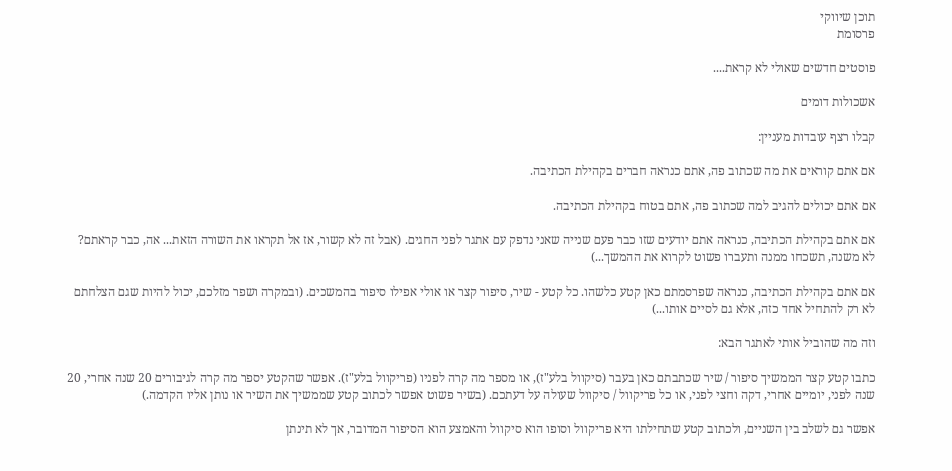תוכן שיווקי
פרסומת

פוסטים חדשים שאולי לא קראת....

אשכולות דומים

קבלו רצף עובדות מעניין:

אם אתם קוראים את מה שכתוב פה, אתם כנראה חברים בקהילת הכתיבה.

אם אתם יכולים להגיב למה שכתוב פה, אתם בטוח בקהילת הכתיבה.

אם אתם בקהילת הכתיבה, כנראה אתם יודעים שזו כבר פעם שנייה שאני נדפק עם אתגר לפני החגים. (אבל זה לא קשור, אז אל תקראו את השורה הזאת... אה, כבר קראתם? לא משנה, תשכחו ממנה ותעברו פשוט לקרוא את ההמשך...)

אם אתם בקהילת הכתיבה, כנראה שפרסמתם כאן קטע כלשהו. כל קטע - שיר, סיפור קצר או אולי אפילו סיפור בהמשכים. (ובמקרה ושפר מזלכם, יכול להיות שגם הצלחתם לא רק להתחיל אחד כזה, אלא גם לסיים אותו...)

וזה מה שהוביל אותי לאתגר הבא:

כתבו קטע קצר הממשיך סיפור / שיר שכתבתם כאן בעבר (סיקוול בלע"ז), או מספר מה קרה לפניו (פריקוול בלע"ז). אפשר שהקטע יספר מה קרה לגיבורים 20 שנה אחרי, 20 שנה לפני, יומיים אחרי, דקה וחצי לפני, או כל פריקוול / סיקוול שעולה על דעתכם. (בשיר פשוט אפשר לכתוב קטע שממשיך את השיר או נותן אליו הקדמה.)

אפשר גם לשלב בין השניים, ולכתוב קטע שתחילתו היא פריקוול וסופו הוא סיקוול והאמצע הוא הסיפור המדובר, אך לא תינתן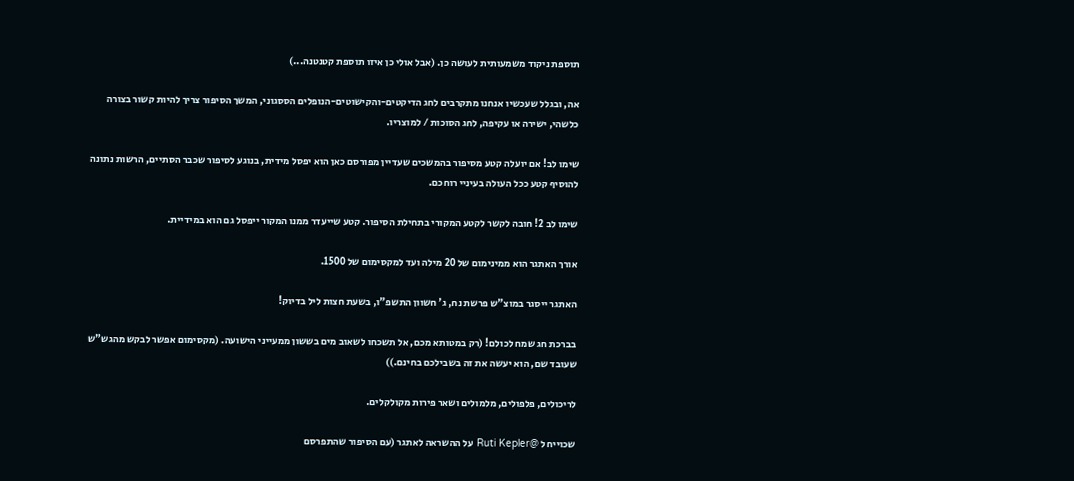תוספת ניקוד משמעותית לעושה כן. (אבל אולי כן איזו תוספת קטנטנה...)

אה, ובגלל שעכשיו אנחנו מתקרבים לחג הדיקטים-והקישוטים-הנופלים הססגוני, המשך הסיפור צריך להיות קשור בצורה כלשהי, ישירה או עקיפה, לחג הסוכות / למוצריו.

שימו לב! אם יועלה קטע מסיפור בהמשכים שעדיין מפורסם כאן הוא יפסל מידית, בנוגע לסיפור שכבר הסתיים, הרשות נתונה להוסיף קטע ככל העולה בעיניי רוחכם.

שימו לב 2! חובה לקשר לקטע המקורי בתחילת הסיפור. קטע שייעדר ממנו המקור ייפסל גם הוא במידיית.

אורך האתגר הוא ממינימום של 20 מילה ועד למקסימום של 1500.

האתגר ייסגר במוצ"ש פרשת נח, ג' חשוון התשפ"ו, בשעת חצות ליל בדיוק!

בברכת חג שמח לכולם! (רק במטותא מכם, אל תשכחו לשאוב מים בששון ממעייני הישועה. (מקסימום אפשר לבקש מהגש"ש שעובד שם, הוא יעשה את זה בשבילכם בחינם.))

לריכולים, פלפולים, מלמולים ושאר פירות מקולקלים.

שכוייח ל @Ruti Kepler על ההשראה לאתגר (עם הסיפור שהתפרסם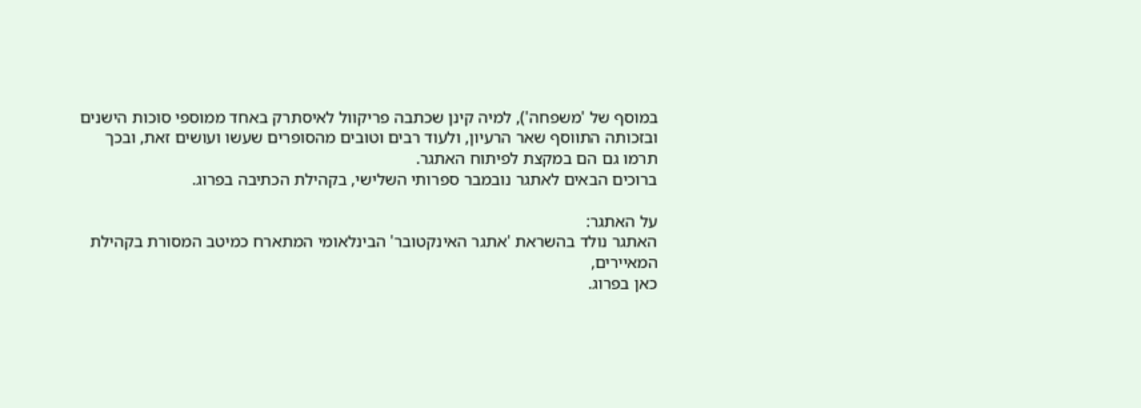במוסף של 'משפחה'), למיה קינן שכתבה פריקוול לאיסתרק באחד ממוספי סוכות הישנים ובזכותה התווסף שאר הרעיון, ולעוד רבים וטובים מהסופרים שעשו ועושים זאת, ובכך תרמו גם הם במקצת לפיתוח האתגר.
ברוכים הבאים לאתגר נובמבר ספרותי השלישי, בקהילת הכתיבה בפרוג.

על האתגר:
האתגר נולד בהשראת 'אתגר האינקטובר' הבינלאומי המתארח כמיטב המסורת בקהילת המאיירים,
כאן בפרוג.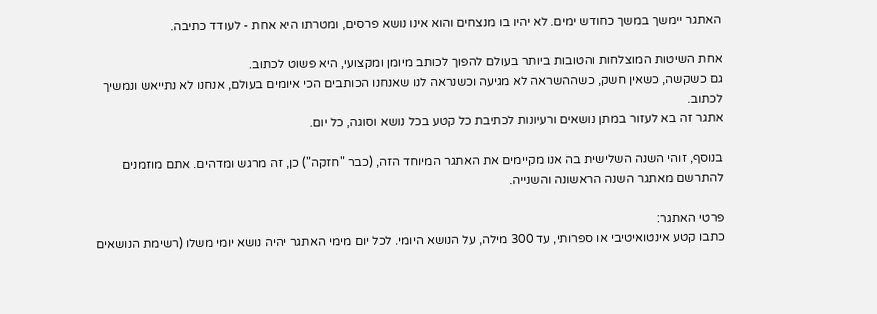האתגר יימשך במשך כחודש ימים. לא יהיו בו מנצחים והוא אינו נושא פרסים, ומטרתו היא אחת - לעודד כתיבה.

אחת השיטות המוצלחות והטובות ביותר בעולם להפוך לכותב מיומן ומקצועי, היא פשוט לכתוב.
גם כשקשה, כשאין חשק, כשההשראה לא מגיעה וכשנראה לנו שאנחנו הכותבים הכי איומים בעולם, אנחנו לא נתייאש ונמשיך לכתוב.
אתגר זה בא לעזור במתן נושאים ורעיונות לכתיבת כל קטע בכל נושא וסוגה, כל יום.

בנוסף, זוהי השנה השלישית בה אנו מקיימים את האתגר המיוחד הזה, (כבר "חזקה") כן, זה מרגש ומדהים. אתם מוזמנים להתרשם מאתגר השנה הראשונה והשנייה.

פרטי האתגר:
כתבו קטע אינטואיטיבי או ספרותי, עד 300 מילה, על הנושא היומי. לכל יום מימי האתגר יהיה נושא יומי משלו (רשימת הנושאים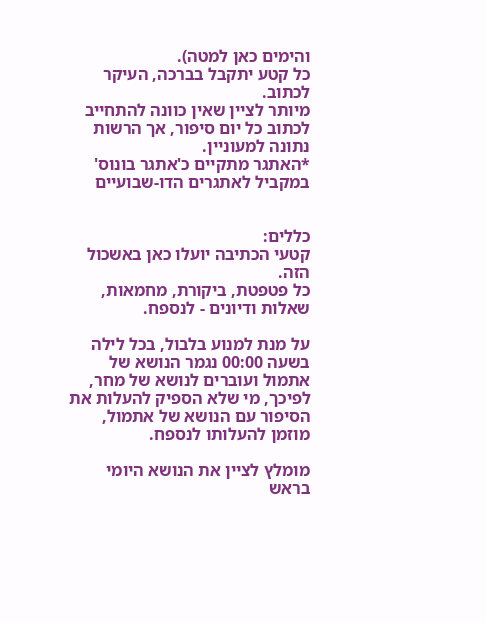והימים כאן למטה).
כל קטע יתקבל בברכה, העיקר לכתוב.
מיותר לציין שאין כוונה להתחייב לכתוב כל יום סיפור, אך הרשות נתונה למעוניין.
*האתגר מתקיים כ'אתגר בונוס' במקביל לאתגרים הדו-שבועיים


כללים:
קטעי הכתיבה יועלו כאן באשכול הזה.
כל פטפטת, ביקורת, מחמאות, שאלות ודיונים - לנספח.

על מנת למנוע בלבול, בכל לילה בשעה 00:00 נגמר הנושא של אתמול ועוברים לנושא של מחר, לפיכך, מי שלא הספיק להעלות את הסיפור עם הנושא של אתמול, מוזמן להעלותו לנספח.

מומלץ לציין את הנושא היומי בראש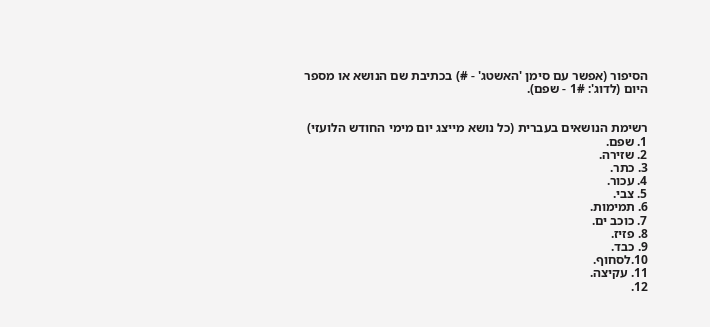הסיפור (אפשר עם סימן 'האשטג' - #) בכתיבת שם הנושא או מספר היום (לדוג': 1# - שפם).


רשימת הנושאים בעברית (כל נושא מייצג יום מימי החודש הלועזי)
1. שפם.
2. שזירה.
3. כתר.
4. עכור.
5. צבי.
6. תמימות.
7. כוכב ים.
8. פזיז.
9. כבד.
10.לסחוף.
11. עקיצה.
12.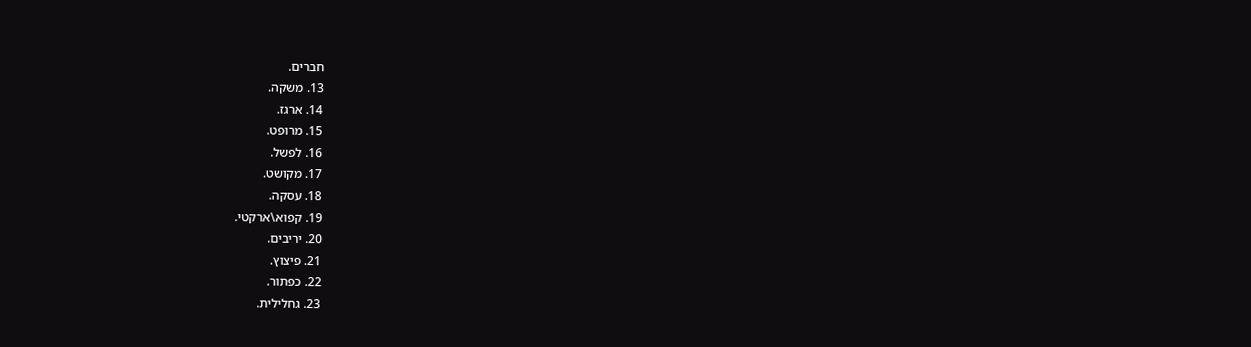חברים.
13. משקה.
14. ארגז.
15. מרופט.
16. לפשל.
17. מקושט.
18. עסקה.
19. קפוא\ארקטי.
20. יריבים.
21. פיצוץ.
22. כפתור.
23. גחלילית.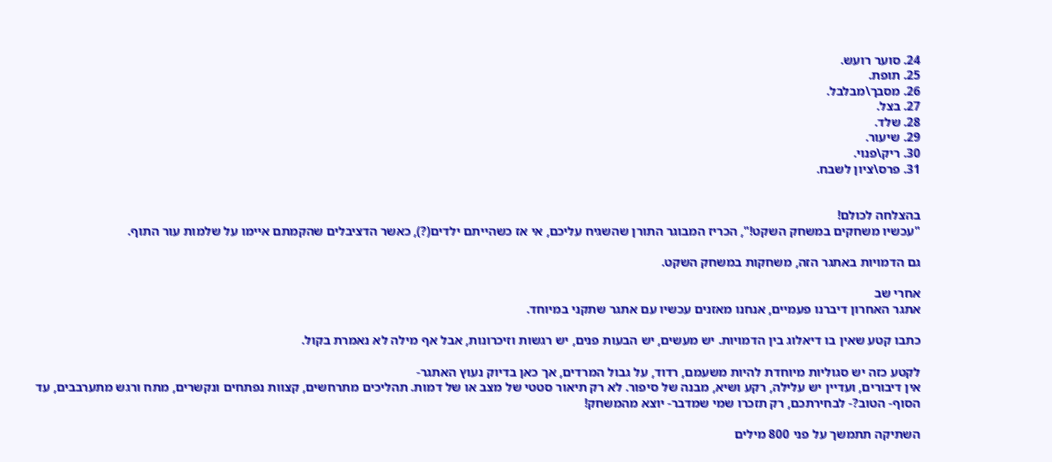24. סוער רועש.
25. תופת.
26. מסבך\מבלבל.
27. בצל.
28. שלד.
29. שיעור.
30. ריק\פנוי.
31. פרס\ציון לשבח.


בהצלחה לכולם!
"עכשיו משחקים במשחק השקט!", הכריז המבוגר התורן שהשגיח עליכם, אי אז כשהייתם ילדים(?), כאשר הדציבלים שהקמתם איימו על שלמות עור התוף.

גם הדמויות באתגר הזה, משחקות במשחק השקט.

אחרי שב
אתגר האחרון דיברנו פעמיים, אנחנו מאזנים עכשיו עם אתגר שתקני במיוחד.

כתבו קטע שאין בו דיאלוג בין הדמויות. יש מעשים, יש הבעות פנים, יש רגשות וזיכרונות, אבל אף מילה לא נאמרת בקול.

לקטע כזה יש סגוליות מיוחדת להיות משעמם, רדוד, על גבול המרדים, אך כאן בדיוק נעוץ האתגר-
אין דיבורים, ועדיין יש עלילה, רקע ושיא, מבנה של סיפור. לא רק תיאור סטטי של מצב או של דמות. תהליכים מתרחשים, קצוות נפתחים ונקשרים, מתח ורגש מתערבבים, עד הסוף- הטוב?- לבחירתכם, רק תזכרו שמי שמדבר- יוצא מהמשחק!

השתיקה תתמשך על פני 800 מילים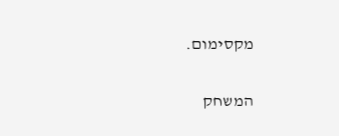מקסימום.

המשחק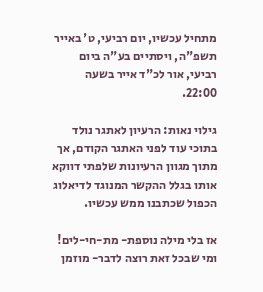מתחיל עכשיו, יום רביעי, ט' באייר תשפ"ה, ויסתיים בע"ה ביום רביעי, אור לכ"ד אייר בשעה 22:00.

גילוי נאות: הרעיון לאתגר נולד בתוכי עוד לפני האתגר הקודם, אך מתוך מגוון הרעיונות שלפתי דווקא אותו בגלל ההקשר המנוגד לדיאלוג הכפול שכתבנו ממש עכשיו.

אז בלי מילה נוספת- מת-חי-לים!
ומי שבכל זאת רוצה לדבר- מוזמן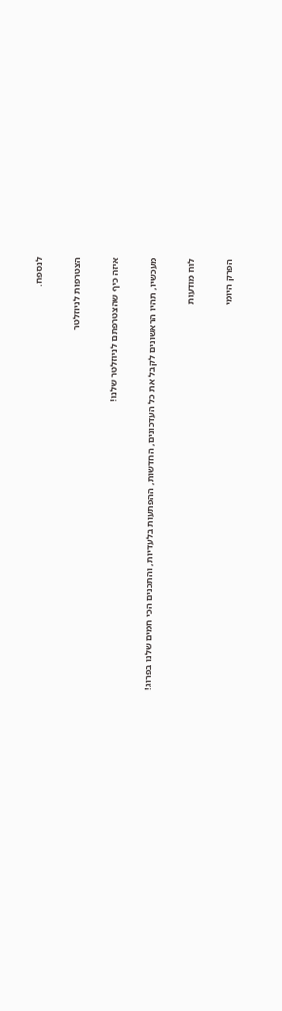לנספח.

הצטרפות לניוזלטר

איזה כיף שהצטרפתם לניוזלטר שלנו!

מעכשיו, תהיו הראשונים לקבל את כל העדכונים, החדשות, ההפתעות בלעדיות, והתכנים הכי חמים שלנו בפרוג!

לוח מודעות

הפרק היומי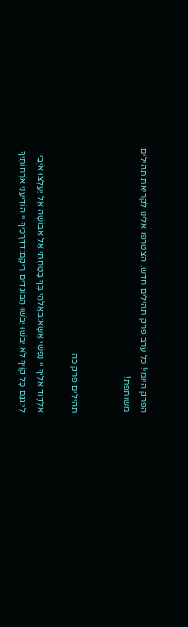הפרק היומי! כל ערב פרק תהילים חדש. הצטרפו אלינו לקריאת תהילים משותפת!


תהילים פרק כה

אלְדָוִד אֵלֶיךָ יי נַפְשִׁי אֶשָּׂא:באֱלֹהַי בְּךָ בָטַחְתִּי אַל אֵבוֹשָׁה אַל יַעַלְצוּ אֹיְבַי לִי:גגַּם כָּל קוֶֹיךָ לֹא יֵבֹשׁוּ יֵבֹשׁוּ הַבּוֹגְדִים רֵיקָם:דדְּרָכֶיךָ יי הוֹדִיעֵנִי אֹרְחוֹתֶיךָ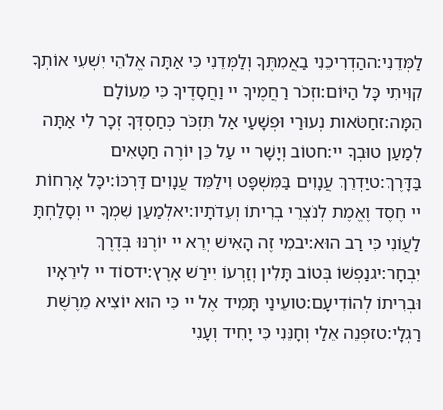לַמְּדֵנִי:ההַדְרִיכֵנִי בַאֲמִתֶּךָ וְלַמְּדֵנִי כִּי אַתָּה אֱלֹהֵי יִשְׁעִי אוֹתְךָ קִוִּיתִי כָּל הַיּוֹם:וזְכֹר רַחֲמֶיךָ יי וַחֲסָדֶיךָ כִּי מֵעוֹלָם הֵמָּה:זחַטֹּאות נְעוּרַי וּפְשָׁעַי אַל תִּזְכֹּר כְּחַסְדְּךָ זְכָר לִי אַתָּה לְמַעַן טוּבְךָ יי:חטוֹב וְיָשָׁר יי עַל כֵּן יוֹרֶה חַטָּאִים בַּדָּרֶךְ:טיַדְרֵךְ עֲנָוִים בַּמִּשְׁפָּט וִילַמֵּד עֲנָוִים דַּרְכּוֹ:יכָּל אָרְחוֹת יי חֶסֶד וֶאֱמֶת לְנֹצְרֵי בְרִיתוֹ וְעֵדֹתָיו:יאלְמַעַן שִׁמְךָ יי וְסָלַחְתָּ לַעֲוֹנִי כִּי רַב הוּא:יבמִי זֶה הָאִישׁ יְרֵא יי יוֹרֶנּוּ בְּדֶרֶךְ יִבְחָר:יגנַפְשׁוֹ בְּטוֹב תָּלִין וְזַרְעוֹ יִירַשׁ אָרֶץ:ידסוֹד יי לִירֵאָיו וּבְרִיתוֹ לְהוֹדִיעָם:טועֵינַי תָּמִיד אֶל יי כִּי הוּא יוֹצִיא מֵרֶשֶׁת רַגְלָי:טזפְּנֵה אֵלַי וְחָנֵּנִי כִּי יָחִיד וְעָנִי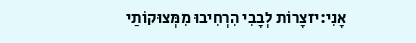אָנִי:יזצָרוֹת לְבָבִי הִרְחִיבוּ מִמְּצוּקוֹתַי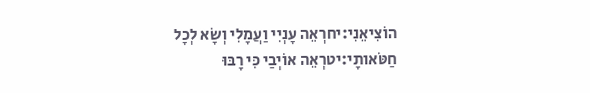הוֹצִיאֵנִי:יחרְאֵה עָנְיִי וַעֲמָלִי וְשָׂא לְכָל חַטֹּאותָי:יטרְאֵה אוֹיְבַי כִּי רָבּוּ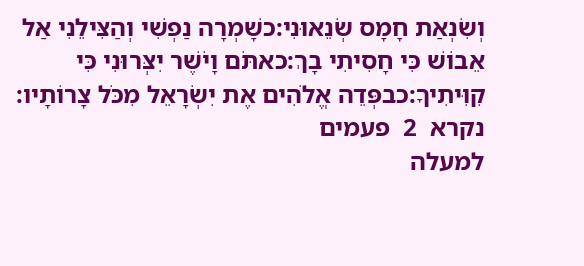וְשִׂנְאַת חָמָס שְׂנֵאוּנִי:כשָׁמְרָה נַפְשִׁי וְהַצִּילֵנִי אַל אֵבוֹשׁ כִּי חָסִיתִי בָךְ:כאתֹּם וָיֹשֶׁר יִצְּרוּנִי כִּי קִוִּיתִיךָ:כבפְּדֵה אֱלֹהִים אֶת יִשְׂרָאֵל מִכֹּל צָרוֹתָיו:
נקרא  2  פעמים
למעלה